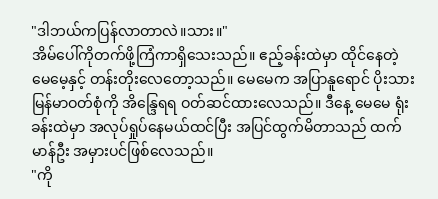"ဒါဘယ်ကပြန်လာတာလဲ။သား။"
အိမ်ပေါ်ကိုတက်ဖို့ကြံကာရှိသေးသည်။ ဧည့်ခန်းထဲမှာ ထိုင်နေတဲ့ မေမေ့နှင့် တန်းတိုးလေတော့သည်။ မေမေက အပြာနူရောင် ပိုးသားမြန်မာဝတ်စုံကို အိန္ဒြေရရ ဝတ်ဆင်ထားလေသည်။ ဒီနေ့ မေမေ ရုံးခန်းထဲမှာ အလုပ်ရှုပ်နေမယ်ထင်ပြီး အပြင်ထွက်မိတာသည် ထက်မာန်ဦး အမှားပင်ဖြစ်လေသည်။
"ကို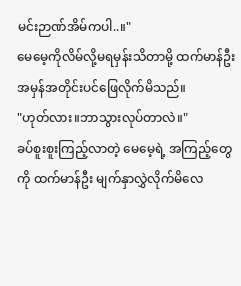မင်းဉာဏ်အိမ်ကပါ..။"
မေမေ့ကိုလိမ်လို့မရမှန်းသိတာမို့ ထက်မာန်ဦး အမှန်အတိုင်းပင်ဖြေလိုက်မိသည်။
"ဟုတ်လား။ဘာသွားလုပ်တာလဲ။"
ခပ်စူးစူးကြည့်လာတဲ့ မေမေ့ရဲ့ အကြည့်တွေကို ထက်မာန်ဦး မျက်နှာလွှဲလိုက်မိလေ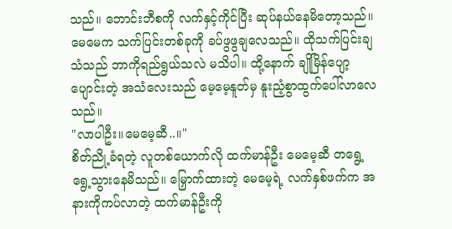သည်။ ဘောင်းဘီစကို လက်နှင့်ကိုင်ပြီး ဆုပ်နယ်နေမိတော့သည်။
မေမေက သက်ပြင်းတစ်ခုကို ခပ်ဖွဖွချလေသည်။ ထိုသက်ပြင်းချသံသည် ဘာကိုရည်ရွယ်သလဲ မသိပါ။ ထို့နောက် ချိုမြိန်ပျော့ပျောင်းတဲ့ အသံလေးသည် မေ့မေ့နူတ်မှ နူးညံ့စွာထွက်ပေါ်လာလေသည်။
"လာပါဦး။မေမေ့ဆီ..။"
စိတ်ညို့ခံရတဲ့ လူတစ်ယောက်လို ထက်မာန်ဦး မေမေ့ဆီ တရွေ့ရွေ့သွားနေမိသည်။ မြှောက်ထားတဲ့ မေမေ့ရဲ့ လက်နှစ်ဖက်က အနားကိုကပ်လာတဲ့ ထက်မာန်ဦးကို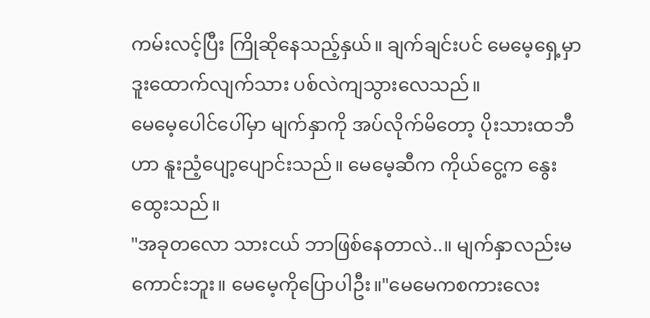ကမ်းလင့်ပြီး ကြိုဆိုနေသည့်နှယ်။ ချက်ချင်းပင် မေမေ့ရှေ့မှာ ဒူးထောက်လျက်သား ပစ်လဲကျသွားလေသည်။
မေမေ့ပေါင်ပေါ်မှာ မျက်နှာကို အပ်လိုက်မိတော့ ပိုးသားထဘီဟာ နူးညံ့ပျော့ပျောင်းသည်။ မေမေ့ဆီက ကိုယ်ငွေ့က နွေးထွေးသည်။
"အခုတလော သားငယ် ဘာဖြစ်နေတာလဲ..။ မျက်နှာလည်းမကောင်းဘူး။ မေမေ့ကိုပြောပါဦး။"မေမေကစကားလေး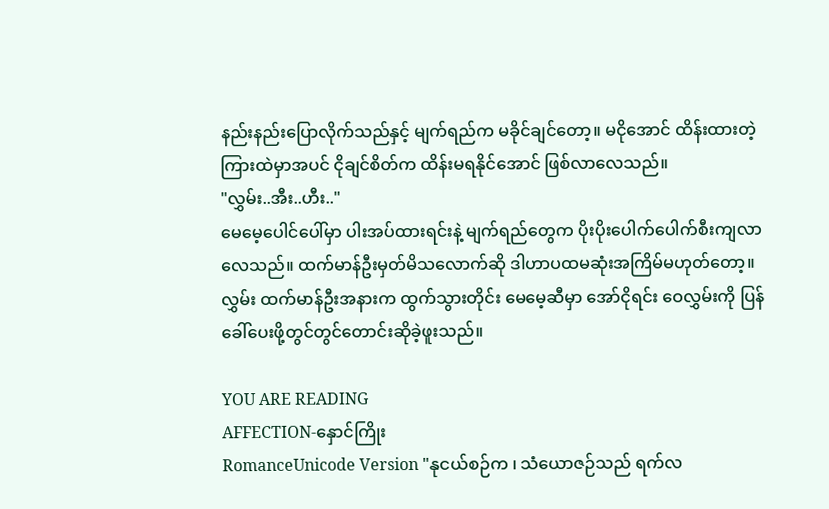နည်းနည်းပြောလိုက်သည်နှင့် မျက်ရည်က မခိုင်ချင်တော့။ မငိုအောင် ထိန်းထားတဲ့ ကြားထဲမှာအပင် ငိုချင်စိတ်က ထိန်းမရနိုင်အောင် ဖြစ်လာလေသည်။
"လွှမ်း..အီး..ဟီး.."
မေမေ့ပေါင်ပေါ်မှာ ပါးအပ်ထားရင်းနဲ့ မျက်ရည်တွေက ပိုးပိုးပေါက်ပေါက်စီးကျလာလေသည်။ ထက်မာန်ဦးမှတ်မိသလောက်ဆို ဒါဟာပထမဆုံးအကြိမ်မဟုတ်တော့။ လွှမ်း ထက်မာန်ဦးအနားက ထွက်သွားတိုင်း မေမေ့ဆီမှာ အော်ငိုရင်း ဝေလွှမ်းကို ပြန်ခေါ်ပေးဖို့တွင်တွင်တောင်းဆိုခဲ့ဖူးသည်။

YOU ARE READING
AFFECTION-နှောင်ကြိုး
RomanceUnicode Version "နုငယ်စဉ်က ၊ သံယောဇဉ်သည် ရက်လ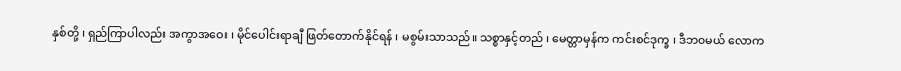နှစ်တို့ ၊ ရှည်ကြာပါလည်း အကွာအဝေး ၊ မိုင်ပေါင်းရာချီ ဖြတ်တောက်နိုင်ရန် ၊ မစွမ်းသာသည်။ သစ္စာနှင့်တည် ၊ မေတ္တာမှန်က ကင်းစင်ဒုက္ခ ၊ ဒီဘ၀မယ် လောက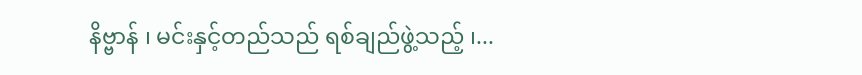နိဗ္ဗာန် ၊ မင်းနှင့်တည်သည် ရစ်ချည်ဖွဲ့သည့် ၊...